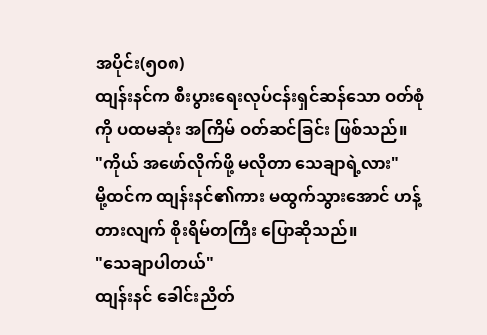အပိုင်း(၅၀၈)
ထျန်းနင်က စီးပွားရေးလုပ်ငန်းရှင်ဆန်သော ဝတ်စုံကို ပထမဆုံး အကြိမ် ဝတ်ဆင်ခြင်း ဖြစ်သည်။
"ကိုယ် အဖော်လိုက်ဖို့ မလိုတာ သေချာရဲ့လား"
မို့ထင်က ထျန်းနင်၏ကား မထွက်သွားအောင် ဟန့်တားလျက် စိုးရိမ်တကြီး ပြောဆိုသည်။
"သေချာပါတယ်"
ထျန်းနင် ခေါင်းညိတ်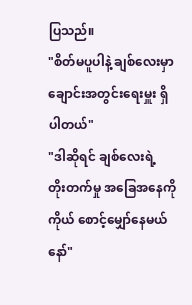ပြသည်။
"စိတ်မပူပါနဲ့ ချစ်လေးမှာ ချောင်းအတွင်းရေးမှူး ရှိပါတယ်"
"ဒါဆိုရင် ချစ်လေးရဲ့ တိုးတက်မှု အခြေအနေကို ကိုယ် စောင့်မျှော်နေမယ်နော်"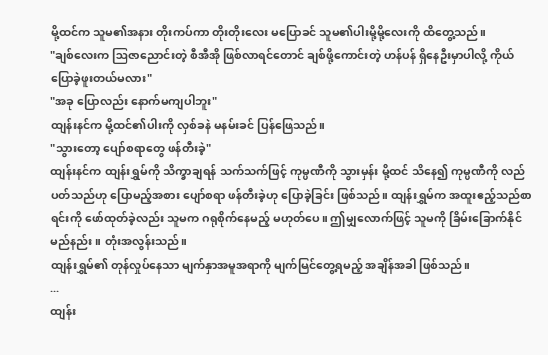မို့ထင်က သူမ၏အနား တိုးကပ်ကာ တိုးတိုးလေး မပြောခင် သူမ၏ပါးမို့မို့လေးကို ထိတွေ့သည်။
"ချစ်လေးက ဩဇာညောင်းတဲ့ စီအီအို ဖြစ်လာရင်တောင် ချစ်ဖို့ကောင်းတဲ့ ဟန်ပန် ရှိနေဦးမှာပါလို့ ကိုယ် ပြောခဲ့ဖူးတယ်မလား"
"အခု ပြောလည်း နောက်မကျပါဘူး"
ထျန်းနင်က မို့ထင်၏ပါးကို လှစ်ခနဲ မနမ်းခင် ပြန်ဖြေသည်။
"သွားတော့ ပျော်စရာတွေ ဖန်တီးခဲ့"
ထျန်းနင်က ထျန်းရွှမ်ကို သိက္ခာချရန် သက်သက်ဖြင့် ကုမ္ပဏီကို သွားမှန်း မို့ထင် သိနေ၍ ကုမ္ပဏီကို လည်ပတ်သည်ဟု ပြောမည့်အစား ပျော်စရာ ဖန်တီးခဲ့ဟု ပြောခဲ့ခြင်း ဖြစ်သည်။ ထျန်းရွှမ်က အထူးဧည့်သည်စာရင်းကို ဖော်ထုတ်ခဲ့လည်း သူမက ဂရုစိုက်နေမည့် မဟုတ်ပေ။ ဤမျှလောက်ဖြင့် သူမကို ခြိမ်းခြောက်နိုင်မည်နည်း။ တုံးအလွန်းသည်။
ထျန်းရွှမ်၏ တုန်လှုပ်နေသာ မျက်နှာအမူအရာကို မျက်မြင်တွေ့ရမည့် အချိန်အခါ ဖြစ်သည်။
...
ထျန်း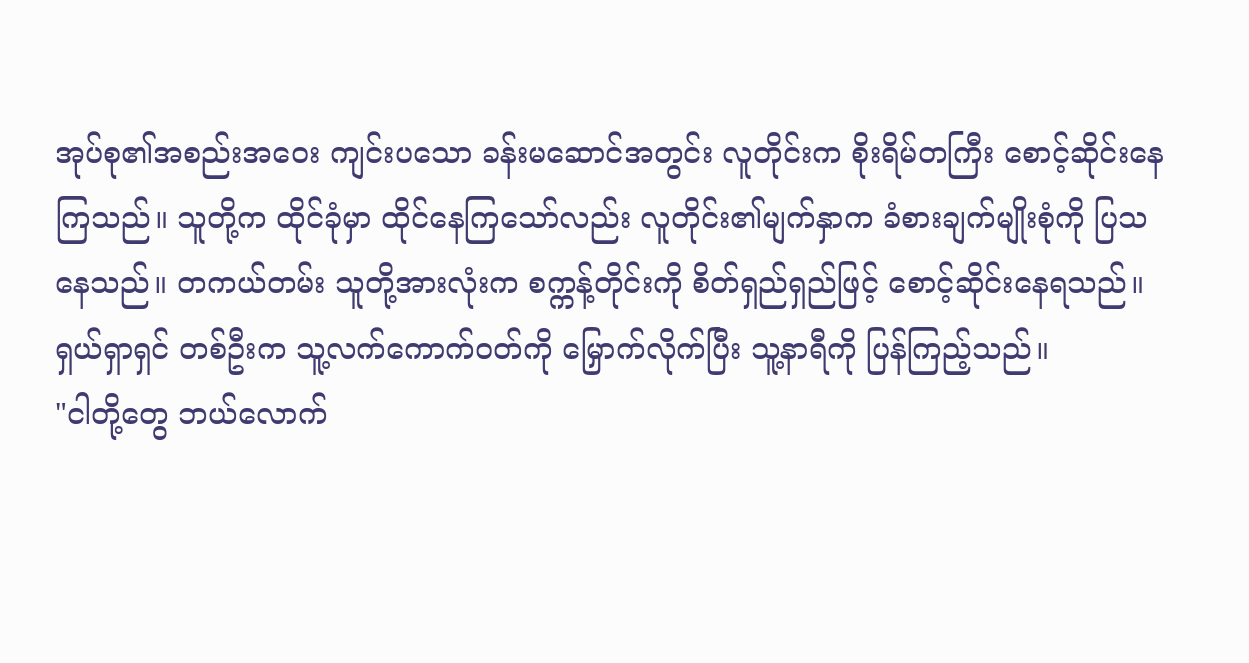အုပ်စု၏အစည်းအဝေး ကျင်းပသော ခန်းမဆောင်အတွင်း လူတိုင်းက စိုးရိမ်တကြီး စောင့်ဆိုင်းနေကြသည်။ သူတို့က ထိုင်ခုံမှာ ထိုင်နေကြသော်လည်း လူတိုင်း၏မျက်နှာက ခံစားချက်မျိုးစုံကို ပြသနေသည်။ တကယ်တမ်း သူတို့အားလုံးက စက္ကန့်တိုင်းကို စိတ်ရှည်ရှည်ဖြင့် စောင့်ဆိုင်းနေရသည်။
ရှယ်ရှာရှင် တစ်ဦးက သူ့လက်ကောက်ဝတ်ကို မြှောက်လိုက်ပြီး သူ့နာရီကို ပြန်ကြည့်သည်။
"ငါတို့တွေ ဘယ်လောက်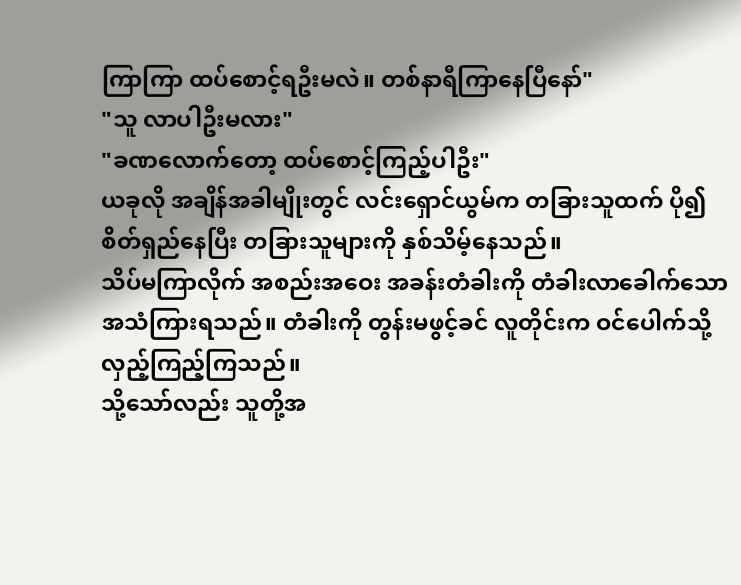ကြာကြာ ထပ်စောင့်ရဦးမလဲ။ တစ်နာရီကြာနေပြီနော်"
"သူ လာပါဦးမလား"
"ခဏလောက်တော့ ထပ်စောင့်ကြည့်ပါဦး"
ယခုလို အချိန်အခါမျိုးတွင် လင်းရှောင်ယွမ်က တခြားသူထက် ပို၍ စိတ်ရှည်နေပြီး တခြားသူများကို နှစ်သိမ့်နေသည်။
သိပ်မကြာလိုက် အစည်းအဝေး အခန်းတံခါးကို တံခါးလာခေါက်သော အသံကြားရသည်။ တံခါးကို တွန်းမဖွင့်ခင် လူတိုင်းက ဝင်ပေါက်သို့ လှည့်ကြည့်ကြသည်။
သို့သော်လည်း သူတို့အ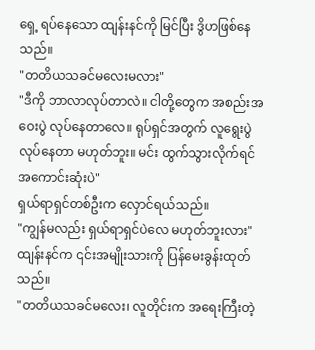ရှေ့ ရပ်နေသော ထျန်းနင်ကို မြင်ပြီး ဒွိဟဖြစ်နေသည်။
"တတိယသခင်မလေးမလား"
"ဒီကို ဘာလာလုပ်တာလဲ။ ငါတို့တွေက အစည်းအဝေးပွဲ လုပ်နေတာလေ။ ရုပ်ရှင်အတွက် လူရွေးပွဲလုပ်နေတာ မဟုတ်ဘူး။ မင်း ထွက်သွားလိုက်ရင် အကောင်းဆုံးပဲ"
ရှယ်ရာရှင်တစ်ဦးက လှောင်ရယ်သည်။
"ကျွန်မလည်း ရှယ်ရာရှင်ပဲလေ မဟုတ်ဘူးလား"
ထျန်းနင်က ၎င်းအမျိုးသားကို ပြန်မေးခွန်းထုတ်သည်။
"တတိယသခင်မလေး၊ လူတိုင်းက အရေးကြီးတဲ့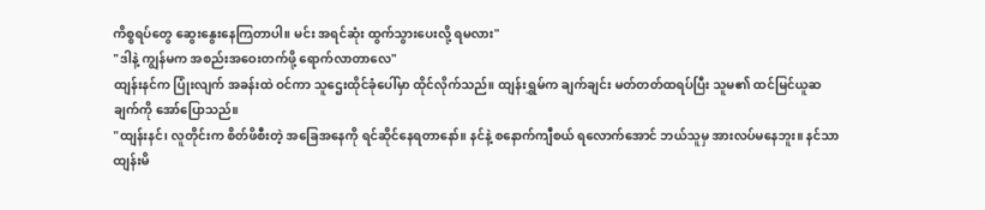ကိစ္စရပ်တွေ ဆွေးနွေးနေကြတာပါ။ မင်း အရင်ဆုံး ထွက်သွားပေးလို့ ရမလား"
"ဒါနဲ့ ကျွန်မက အစည်းအဝေးတက်ဖို့ ရောက်လာတာလေ"
ထျန်းနင်က ပြုံးလျက် အခန်းထဲ ဝင်ကာ သူဌေးထိုင်ခုံပေါ်မှာ ထိုင်လိုက်သည်။ ထျန်းရွှမ်က ချက်ချင်း မတ်တတ်ထရပ်ပြီး သူမ၏ ထင်မြင်ယူဆချက်ကို အော်ပြောသည်။
"ထျန်းနင်၊ လူတိုင်းက စိတ်ဖိစီးတဲ့ အခြေအနေကို ရင်ဆိုင်နေရတာနော်။ နင်နဲ့ စနောက်ကျီစယ် ရလောက်အောင် ဘယ်သူမှ အားလပ်မနေဘူး။ နင်သာ ထျန်းမိ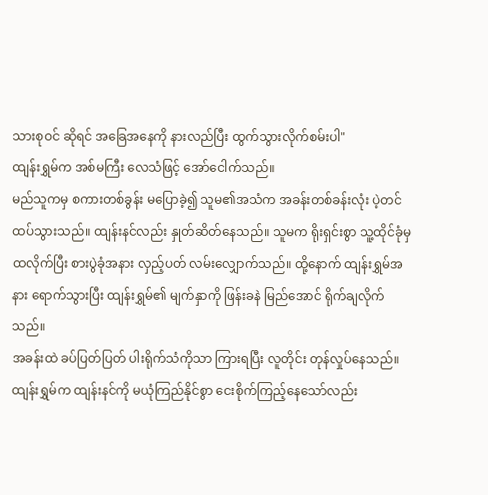သားစုဝင် ဆိုရင် အခြေအနေကို နားလည်ပြီး ထွက်သွားလိုက်စမ်းပါ"
ထျန်းရွှမ်က အစ်မကြီး လေသံဖြင့် အော်ငေါက်သည်။
မည်သူကမှ စကားတစ်ခွန်း မပြောခဲ့၍ သူမ၏အသံက အခန်းတစ်ခန်းလုံး ပဲ့တင်ထပ်သွားသည်။ ထျန်းနင်လည်း နှုတ်ဆိတ်နေသည်။ သူမက ရိုးရှင်းစွာ သူ့ထိုင်ခုံမှ ထလိုက်ပြီး စားပွဲခုံအနား လှည့်ပတ် လမ်းလျှောက်သည်။ ထို့နောက် ထျန်းရွှမ်အနား ရောက်သွားပြီး ထျန်းရွှမ်၏ မျက်နှာကို ဖြန်းခနဲ မြည်အောင် ရိုက်ချလိုက်သည်။
အခန်းထဲ ခပ်ပြတ်ပြတ် ပါးရိုက်သံကိုသာ ကြားရပြီး လူတိုင်း တုန်လှုပ်နေသည်။
ထျန်းရွှမ်က ထျန်းနင်ကို မယုံကြည်နိုင်စွာ ငေးစိုက်ကြည့်နေသော်လည်း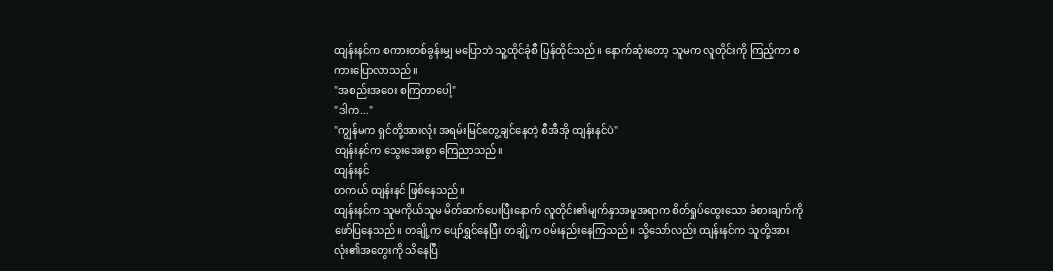ထျန်းနင်က စကားတစ်ခွန်းမျှ မပြောဘဲ သူ့ထိုင်ခုံစီ ပြန်ထိုင်သည်။ နောက်ဆုံးတော့ သူမက လူတိုင်းကို ကြည့်ကာ စကားပြောလာသည်။
"အစည်းအဝေး စကြတာပေါ့"
"ဒါက..."
"ကျွန်မက ရှင်တို့အားလုံး အရမ်းမြင်တွေ့ချင်နေတဲ့ စီအီအို ထျန်းနင်ပဲ"
ထျန်းနင်က သွေးအေးစွာ ကြေညာသည်။
ထျန်းနင်
တကယ် ထျန်းနင် ဖြစ်နေသည်။
ထျန်းနင်က သူမကိုယ်သူမ မိတ်ဆက်ပေးပြီးနောက် လူတိုင်း၏မျက်နှာအမူအရာက စိတ်ရှုပ်ထွေးသော ခံစားချက်ကို ဖော်ပြနေသည်။ တချို့က ပျော်ရွှင်နေပြီး တချို့က ဝမ်းနည်းနေကြသည်။ သို့သော်လည်း ထျန်းနင်က သူတို့အားလုံး၏အတွေးကို သိနေပြီ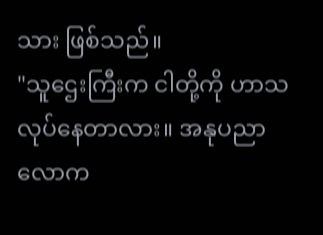သား ဖြစ်သည်။
"သူဌေးကြီးက ငါတို့ကို ဟာသလုပ်နေတာလား။ အနုပညာလောက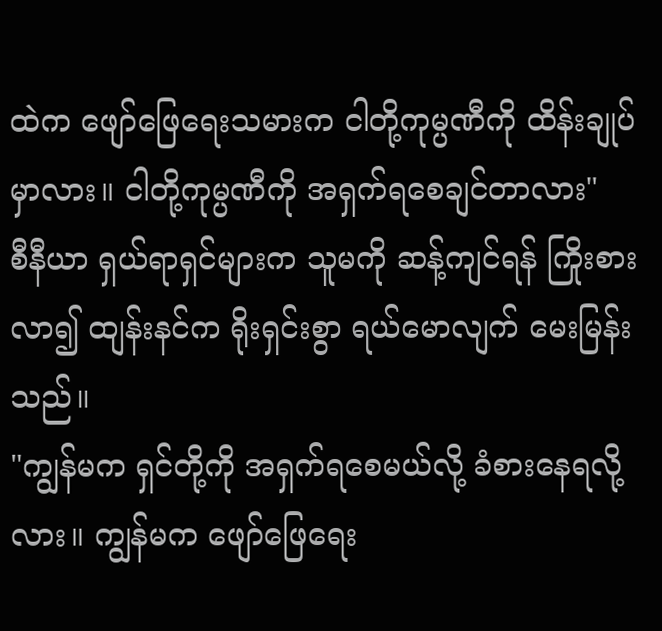ထဲက ဖျော်ဖြေရေးသမားက ငါတို့ကုမ္ပဏီကို ထိန်းချုပ်မှာလား။ ငါတို့ကုမ္ပဏီကို အရှက်ရစေချင်တာလား"
စီနီယာ ရှယ်ရာရှင်များက သူမကို ဆန့်ကျင်ရန် ကြိုးစားလာ၍ ထျန်းနင်က ရိုးရှင်းစွာ ရယ်မောလျက် မေးမြန်းသည်။
"ကျွန်မက ရှင်တို့ကို အရှက်ရစေမယ်လို့ ခံစားနေရလို့လား။ ကျွန်မက ဖျော်ဖြေရေး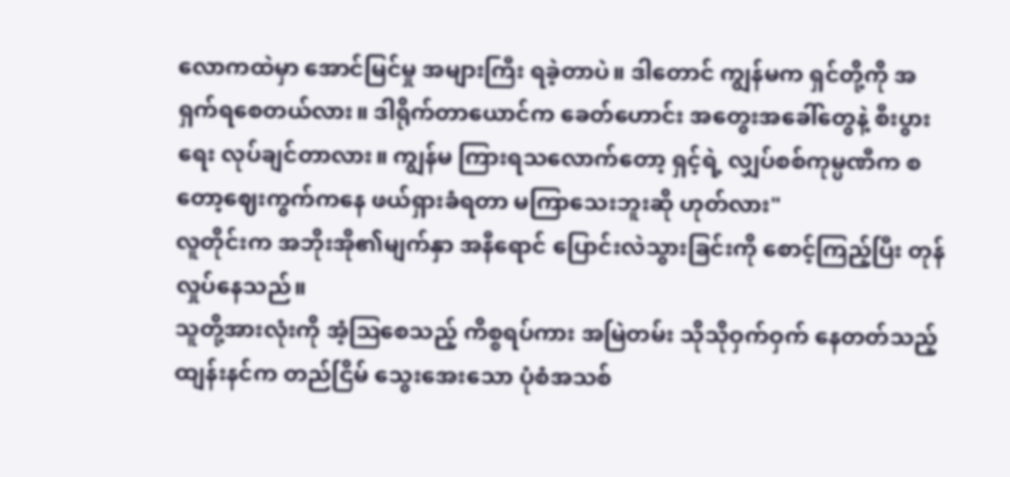လောကထဲမှာ အောင်မြင်မှု အများကြီး ရခဲ့တာပဲ။ ဒါတောင် ကျွန်မက ရှင်တို့ကို အရှက်ရစေတယ်လား။ ဒါရိုက်တာယောင်က ခေတ်ဟောင်း အတွေးအခေါ်တွေနဲ့ စီးပွားရေး လုပ်ချင်တာလား။ ကျွန်မ ကြားရသလောက်တော့ ရှင့်ရဲ့ လျှပ်စစ်ကုမ္ပဏီက စတော့ဈေးကွက်ကနေ ဖယ်ရှားခံရတာ မကြာသေးဘူးဆို ဟုတ်လား"
လူတိုင်းက အဘိုးအို၏မျက်နှာ အနီရောင် ပြောင်းလဲသွားခြင်းကို စောင့်ကြည့်ပြီး တုန်လှုပ်နေသည်။
သူတို့အားလုံးကို အံ့ဩစေသည့် ကိစ္စရပ်ကား အမြဲတမ်း သိုသိုဝှက်ဝှက် နေတတ်သည့် ထျန်းနင်က တည်ငြိမ် သွေးအေးသော ပုံစံအသစ်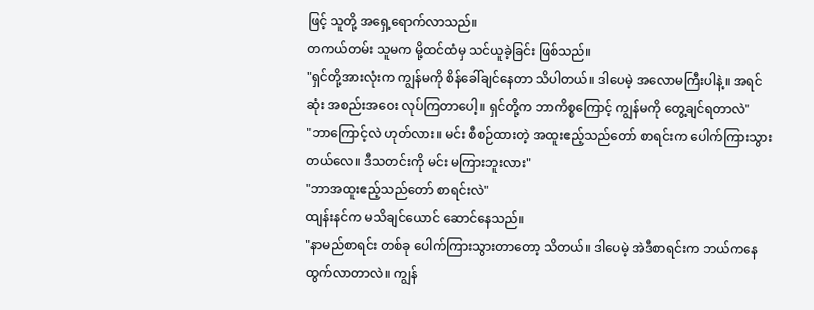ဖြင့် သူတို့ အရှေ့ရောက်လာသည်။
တကယ်တမ်း သူမက မို့ထင်ထံမှ သင်ယူခဲ့ခြင်း ဖြစ်သည်။
"ရှင်တို့အားလုံးက ကျွန်မကို စိန်ခေါ်ချင်နေတာ သိပါတယ်။ ဒါပေမဲ့ အလောမကြီးပါနဲ့။ အရင်ဆုံး အစည်းအဝေး လုပ်ကြတာပေါ့။ ရှင်တို့က ဘာကိစ္စကြောင့် ကျွန်မကို တွေ့ချင်ရတာလဲ"
"ဘာကြောင့်လဲ ဟုတ်လား။ မင်း စီစဉ်ထားတဲ့ အထူးဧည့်သည်တော် စာရင်းက ပေါက်ကြားသွားတယ်လေ။ ဒီသတင်းကို မင်း မကြားဘူးလား"
"ဘာအထူးဧည့်သည်တော် စာရင်းလဲ"
ထျန်းနင်က မသိချင်ယောင် ဆောင်နေသည်။
"နာမည်စာရင်း တစ်ခု ပေါက်ကြားသွားတာတော့ သိတယ်။ ဒါပေမဲ့ အဲဒီစာရင်းက ဘယ်ကနေ ထွက်လာတာလဲ။ ကျွန်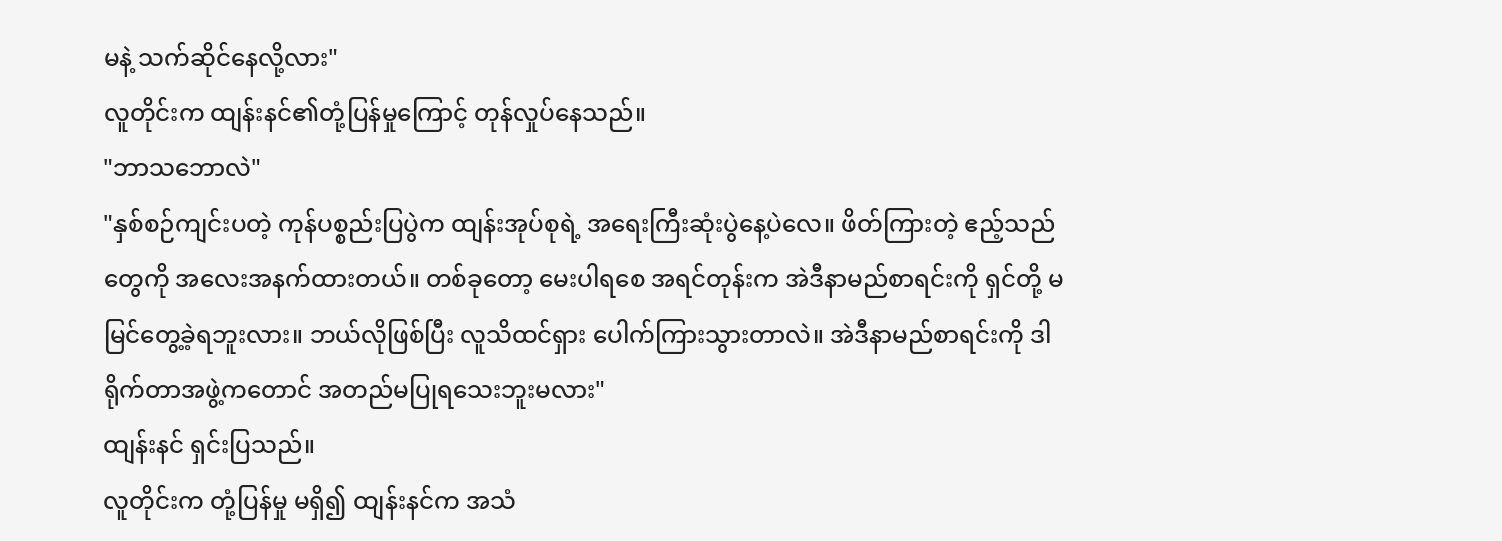မနဲ့ သက်ဆိုင်နေလို့လား"
လူတိုင်းက ထျန်းနင်၏တုံ့ပြန်မှုကြောင့် တုန်လှုပ်နေသည်။
"ဘာသဘောလဲ"
"နှစ်စဉ်ကျင်းပတဲ့ ကုန်ပစ္စည်းပြပွဲက ထျန်းအုပ်စုရဲ့ အရေးကြီးဆုံးပွဲနေ့ပဲလေ။ ဖိတ်ကြားတဲ့ ဧည့်သည်တွေကို အလေးအနက်ထားတယ်။ တစ်ခုတော့ မေးပါရစေ အရင်တုန်းက အဲဒီနာမည်စာရင်းကို ရှင်တို့ မမြင်တွေ့ခဲ့ရဘူးလား။ ဘယ်လိုဖြစ်ပြီး လူသိထင်ရှား ပေါက်ကြားသွားတာလဲ။ အဲဒီနာမည်စာရင်းကို ဒါရိုက်တာအဖွဲ့ကတောင် အတည်မပြုရသေးဘူးမလား"
ထျန်းနင် ရှင်းပြသည်။
လူတိုင်းက တုံ့ပြန်မှု မရှိ၍ ထျန်းနင်က အသံ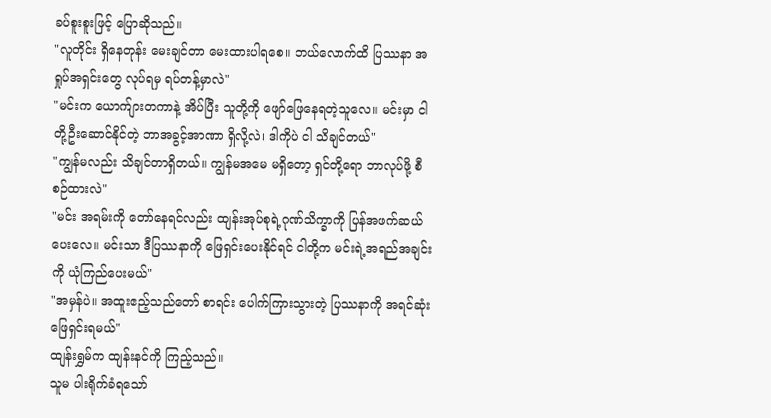ခပ်စူးစူးဖြင့် ပြောဆိုသည်။
"လူတိုင်း ရှိနေတုန်း မေးချင်တာ မေးထားပါရစေ။ ဘယ်လောက်ထိ ပြဿနာ အရှုပ်အရှင်းတွေ လုပ်ရမှ ရပ်တန့်မှာလဲ"
"မင်းက ယောက်ျားတကာနဲ့ အိပ်ပြီး သူတို့ကို ဖျော်ဖြေနေရတဲ့သူလေ။ မင်းမှာ ငါတို့ဦးဆောင်နိုင်တဲ့ ဘာအခွင့်အာဏာ ရှိလို့လဲ၊ ဒါကိုပဲ ငါ သိချင်တယ်"
"ကျွန်မလည်း သိချင်တာရှိတယ်။ ကျွန်မအမေ မရှိတော့ ရှင်တို့ရော ဘာလုပ်ဖို့ စီစဉ်ထားလဲ"
"မင်း အရမ်းကို တော်နေရင်လည်း ထျန်းအုပ်စုရဲ့ဂုဏ်သိက္ခာကို ပြန်အဖက်ဆယ်ပေးလေ။ မင်းသာ ဒီပြဿနာကို ဖြေရှင်းပေးနိုင်ရင် ငါတို့က မင်းရဲ့အရည်အချင်းကို ယုံကြည်ပေးမယ်"
"အမှန်ပဲ။ အထူးဧည့်သည်တော် စာရင်း ပေါက်ကြားသွားတဲ့ ပြဿနာကို အရင်ဆုံး ဖြေရှင်းရမယ်"
ထျန်းရွှမ်က ထျန်းနင်ကို ကြည့်သည်။
သူမ ပါးရိုက်ခံရသော်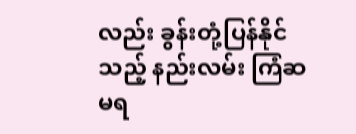လည်း ခွန်းတုံ့ပြန်နိုင်သည့် နည်းလမ်း ကြံဆ မရ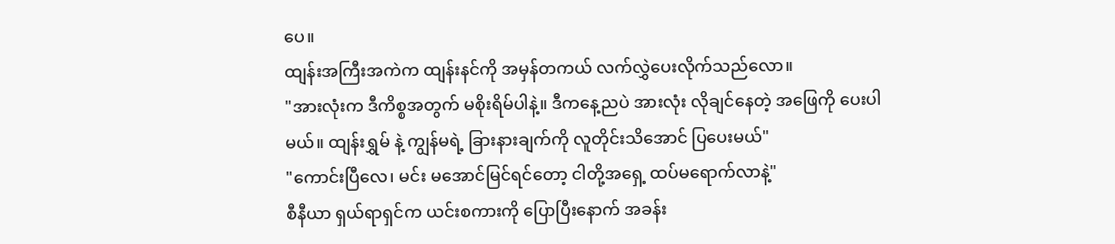ပေ။
ထျန်းအကြီးအကဲက ထျန်းနင်ကို အမှန်တကယ် လက်လွှဲပေးလိုက်သည်လော။
"အားလုံးက ဒီကိစ္စအတွက် မစိုးရိမ်ပါနဲ့။ ဒီကနေ့ညပဲ အားလုံး လိုချင်နေတဲ့ အဖြေကို ပေးပါမယ်။ ထျန်းရွှမ် နဲ့ ကျွန်မရဲ့ ခြားနားချက်ကို လူတိုင်းသိအောင် ပြပေးမယ်"
"ကောင်းပြီလေ၊ မင်း မအောင်မြင်ရင်တော့ ငါတို့အရှေ့ ထပ်မရောက်လာနဲ့"
စီနီယာ ရှယ်ရာရှင်က ယင်းစကားကို ပြောပြီးနောက် အခန်း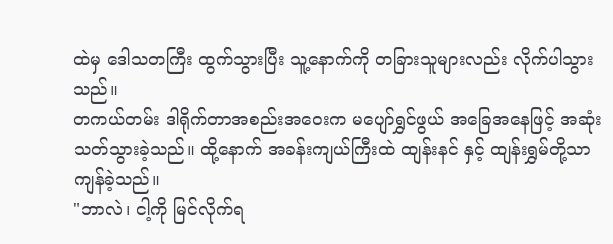ထဲမှ ဒေါသတကြီး ထွက်သွားပြီး သူ့နောက်ကို တခြားသူများလည်း လိုက်ပါသွားသည်။
တကယ်တမ်း ဒါရိုက်တာအစည်းအဝေးက မပျော်ရွှင်ဖွယ် အခြေအနေဖြင့် အဆုံးသတ်သွားခဲ့သည်။ ထို့နောက် အခန်းကျယ်ကြီးထဲ ထျန်းနင် နှင့် ထျန်းရွှမ်တို့သာ ကျန်ခဲ့သည်။
"ဘာလဲ၊ ငါ့ကို မြင်လိုက်ရ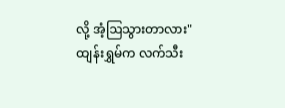လို့ အံ့ဩသွားတာလား"
ထျန်းရွှမ်က လက်သီး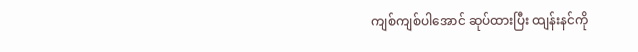ကျစ်ကျစ်ပါအောင် ဆုပ်ထားပြီး ထျန်းနင်ကို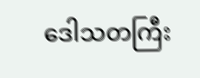ဒေါသတကြီး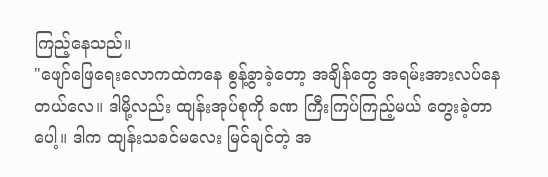ကြည့်နေသည်။
"ဖျော်ဖြေရေးလောကထဲကနေ စွန့်ခွာခဲ့တော့ အချိန်တွေ အရမ်းအားလပ်နေတယ်လေ။ ဒါမို့လည်း ထျန်းအုပ်စုကို ခဏ ကြီးကြပ်ကြည့်မယ် တွေးခဲ့တာပေါ့။ ဒါက ထျန်းသခင်မလေး မြင်ချင်တဲ့ အ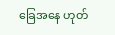ခြေအနေ ဟုတ်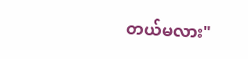တယ်မလား"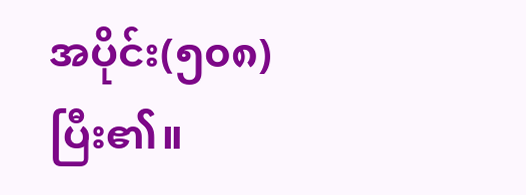အပိုင်း(၅၀၈)
ပြီး၏။